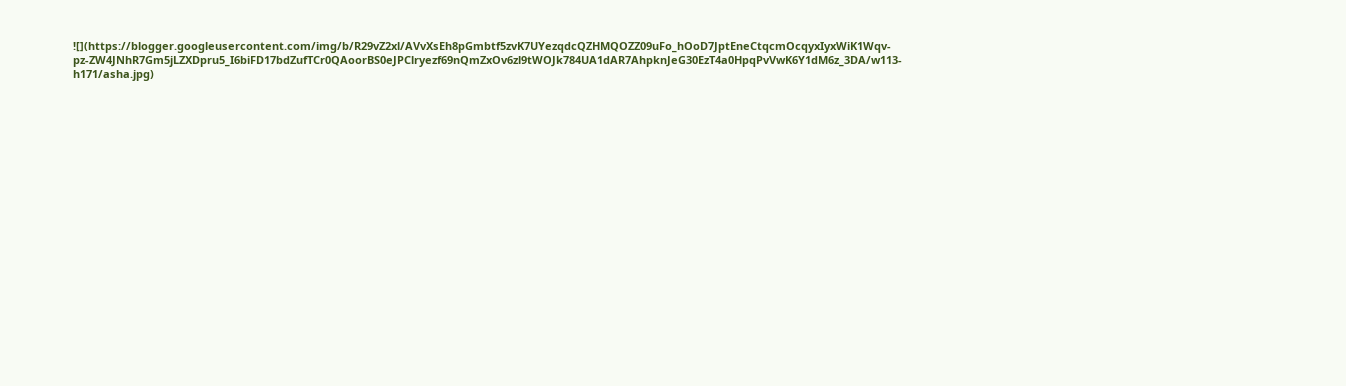![](https://blogger.googleusercontent.com/img/b/R29vZ2xl/AVvXsEh8pGmbtf5zvK7UYezqdcQZHMQOZZ09uFo_hOoD7JptEneCtqcmOcqyxIyxWiK1Wqv-pz-ZW4JNhR7Gm5jLZXDpru5_I6biFD17bdZufTCr0QAoorBS0eJPClryezf69nQmZxOv6zl9tWOJk784UA1dAR7AhpknJeG30EzT4a0HpqPvVwK6Y1dM6z_3DA/w113-h171/asha.jpg)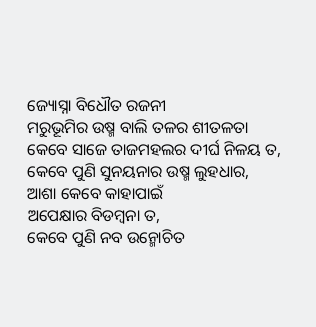ଜ୍ୟୋସ୍ନା ବିଧୌତ ରଜନୀ
ମରୁଭୂମିର ଉଷ୍ମ ବାଲି ତଳର ଶୀତଳତା
କେବେ ସାଜେ ତାଜମହଲର ଦୀର୍ଘ ନିଳୟ ତ,
କେବେ ପୁଣି ସୁନୟନାର ଉଷ୍ମ ଲୁହଧାର,
ଆଶା କେବେ କାହାପାଇଁ
ଅପେକ୍ଷାର ବିଡମ୍ବନା ତ,
କେବେ ପୁଣି ନବ ଉନ୍ମୋଚିତ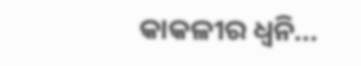କାକଳୀର ଧ୍ୱନି...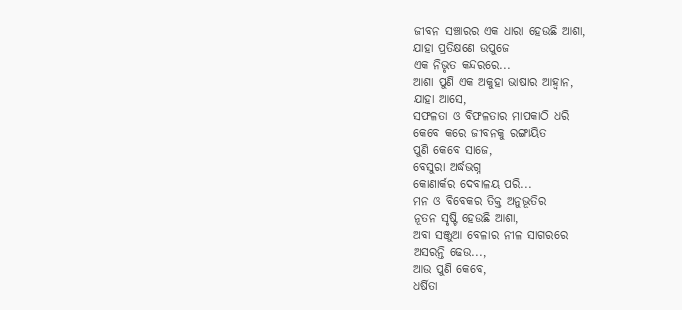ଜୀବନ ସଞ୍ଚାରର ଏକ ଧାରା ହେଉଛି ଆଶା,
ଯାହା ପ୍ରତିକ୍ଷଣେ ଉପୁଜେ
ଏକ ନିଭୃତ କନ୍ଦରରେ...
ଆଶା ପୁଣି ଏକ ଅକୁହା ଭାଷାର ଆହ୍ଵାନ,
ଯାହା ଆସେ,
ସଫଳତା ଓ ବିଫଳତାର ମାପକାଠି ଧରି
କେବେ କରେ ଜୀବନକୁ ରଙ୍ଗାୟିତ
ପୁଣି କେବେ ସାଜେ,
ବେସୁରା ଅର୍ଦ୍ଧଭଗ୍ନ
କୋଣାର୍କର ଦେବାଳୟ ପରି...
ମନ ଓ ବିବେକର ତିକ୍ତ ଅନୁଭୂତିର
ନୂତନ ସୃଷ୍ଟି ହେଉଛି ଆଶା,
ଅବା ସଞ୍ଜୁଆ ବେଳାର ନୀଳ ସାଗରରେ
ଅସରନ୍ତି ଢେଉ...,
ଆଉ ପୁଣି କେବେ,
ଧର୍ଷିତା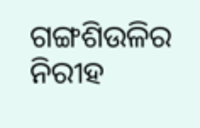ଗଙ୍ଗଶିଉଳିର ନିରୀହ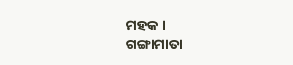ମହକ ।
ଗଙ୍ଗାମାତା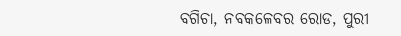ବଗିଚା, ନବକଳେବର ରୋଡ, ପୁରୀ